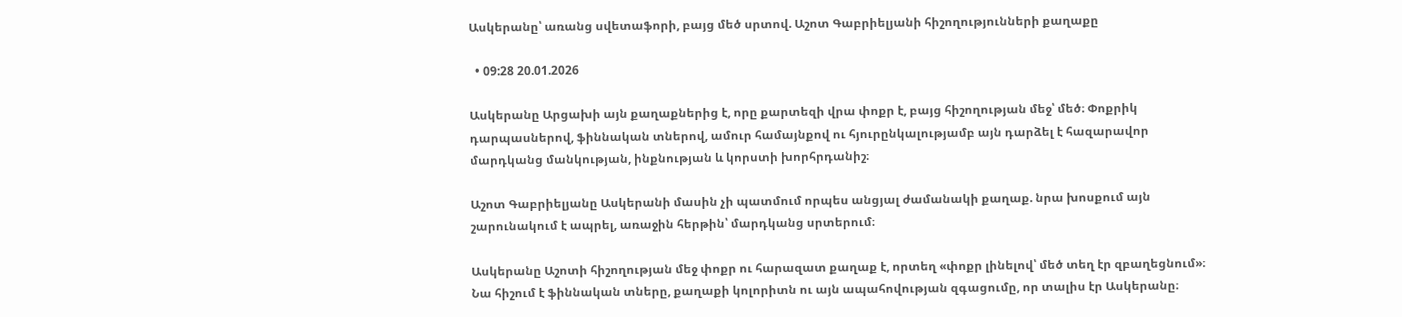Ասկերանը՝ առանց սվետաֆորի, բայց մեծ սրտով. Աշոտ Գաբրիելյանի հիշողությունների քաղաքը

  • 09:28 20.01.2026

Ասկերանը Արցախի այն քաղաքներից է, որը քարտեզի վրա փոքր է, բայց հիշողության մեջ՝ մեծ։ Փոքրիկ դարպասներով, ֆիննական տներով, ամուր համայնքով ու հյուրընկալությամբ այն դարձել է հազարավոր մարդկանց մանկության, ինքնության և կորստի խորհրդանիշ։

Աշոտ Գաբրիելյանը Ասկերանի մասին չի պատմում որպես անցյալ ժամանակի քաղաք. նրա խոսքում այն շարունակում է ապրել, առաջին հերթին՝ մարդկանց սրտերում։

Ասկերանը Աշոտի հիշողության մեջ փոքր ու հարազատ քաղաք է, որտեղ «փոքր լինելով՝ մեծ տեղ էր զբաղեցնում»։ Նա հիշում է ֆիննական տները, քաղաքի կոլորիտն ու այն ապահովության զգացումը, որ տալիս էր Ասկերանը։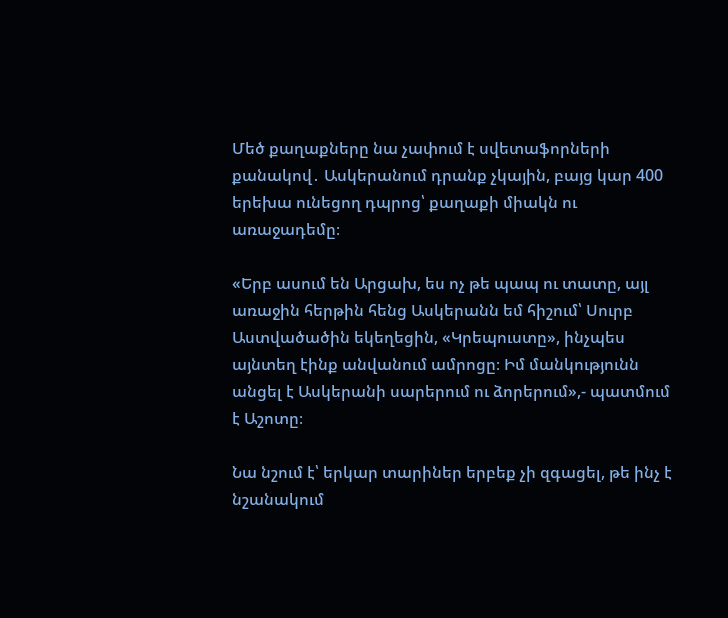Մեծ քաղաքները նա չափում է սվետաֆորների քանակով․ Ասկերանում դրանք չկային, բայց կար 400 երեխա ունեցող դպրոց՝ քաղաքի միակն ու առաջադեմը։

«Երբ ասում են Արցախ, ես ոչ թե պապ ու տատը, այլ առաջին հերթին հենց Ասկերանն եմ հիշում՝ Սուրբ Աստվածածին եկեղեցին, «Կրեպուստը», ինչպես այնտեղ էինք անվանում ամրոցը։ Իմ մանկությունն անցել է Ասկերանի սարերում ու ձորերում»,- պատմում է Աշոտը։

Նա նշում է՝ երկար տարիներ երբեք չի զգացել, թե ինչ է նշանակում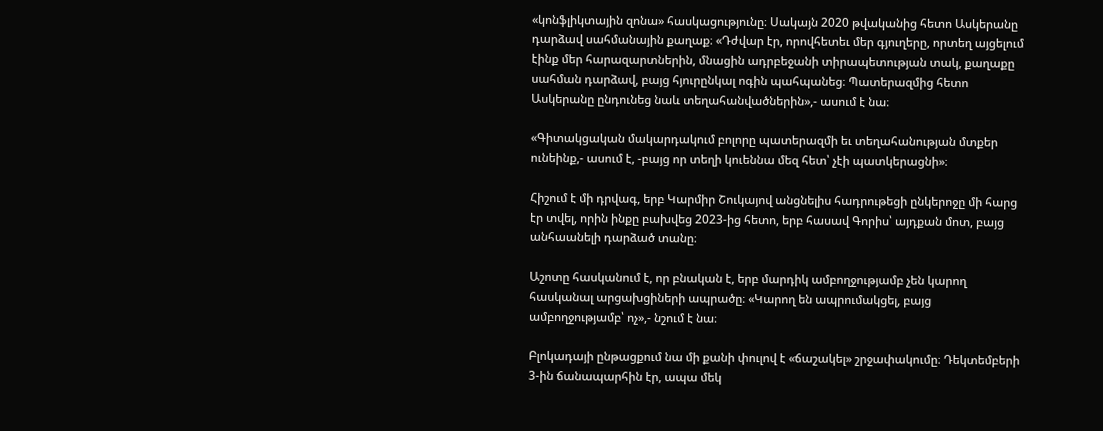«կոնֆլիկտային զոնա» հասկացությունը։ Սակայն 2020 թվականից հետո Ասկերանը դարձավ սահմանային քաղաք։ «Դժվար էր, որովհետեւ մեր գյուղերը, որտեղ այցելում էինք մեր հարազարտներին, մնացին ադրբեջանի տիրապետության տակ, քաղաքը սահման դարձավ, բայց հյուրընկալ ոգին պահպանեց։ Պատերազմից հետո Ասկերանը ընդունեց նաև տեղահանվածներին»,- ասում է նա։

«Գիտակցական մակարդակում բոլորը պատերազմի եւ տեղահանության մտքեր ունեինք,- ասում է, -բայց որ տեղի կուեննա մեզ հետ՝ չէի պատկերացնի»։

Հիշում է մի դրվագ, երբ Կարմիր Շուկայով անցնելիս հադրութեցի ընկերոջը մի հարց էր տվել, որին ինքը բախվեց 2023-ից հետո, երբ հասավ Գորիս՝ այդքան մոտ, բայց անհաանելի դարձած տանը։

Աշոտը հասկանում է, որ բնական է, երբ մարդիկ ամբողջությամբ չեն կարող հասկանալ արցախցիների ապրածը։ «Կարող են ապրումակցել, բայց ամբողջությամբ՝ ոչ»,- նշում է նա։

Բլոկադայի ընթացքում նա մի քանի փուլով է «ճաշակել» շրջափակումը։ Դեկտեմբերի 3-ին ճանապարհին էր, ապա մեկ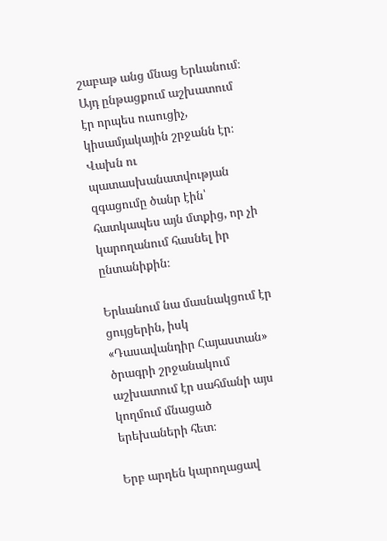շաբաթ անց մնաց Երևանում։ Այդ ընթացքում աշխատում էր որպես ուսուցիչ, կիսամյակային շրջանն էր։ Վախն ու պատասխանատվության զգացումը ծանր էին՝ հատկապես այն մտքից, որ չի կարողանում հասնել իր ընտանիքին։

Երևանում նա մասնակցում էր ցույցերին, իսկ «Դասավանդիր Հայաստան» ծրագրի շրջանակում աշխատում էր սահմանի այս կողմում մնացած երեխաների հետ։

Երբ արդեն կարողացավ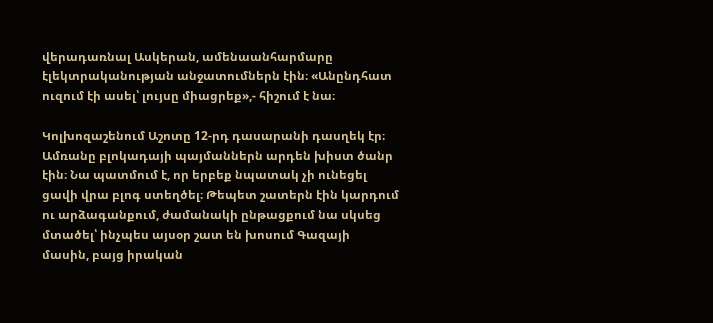վերադառնալ Ասկերան, ամենաանհարմարը էլեկտրականության անջատումներն էին։ «Անընդհատ ուզում էի ասել՝ լույսը միացրեք»,- հիշում է նա։

Կոլխոզաշենում Աշոտը 12-րդ դասարանի դասղեկ էր։ Ամռանը բլոկադայի պայմաններն արդեն խիստ ծանր էին։ Նա պատմում է, որ երբեք նպատակ չի ունեցել ցավի վրա բլոգ ստեղծել։ Թեպետ շատերն էին կարդում ու արձագանքում, ժամանակի ընթացքում նա սկսեց մտածել՝ ինչպես այսօր շատ են խոսում Գազայի մասին, բայց իրական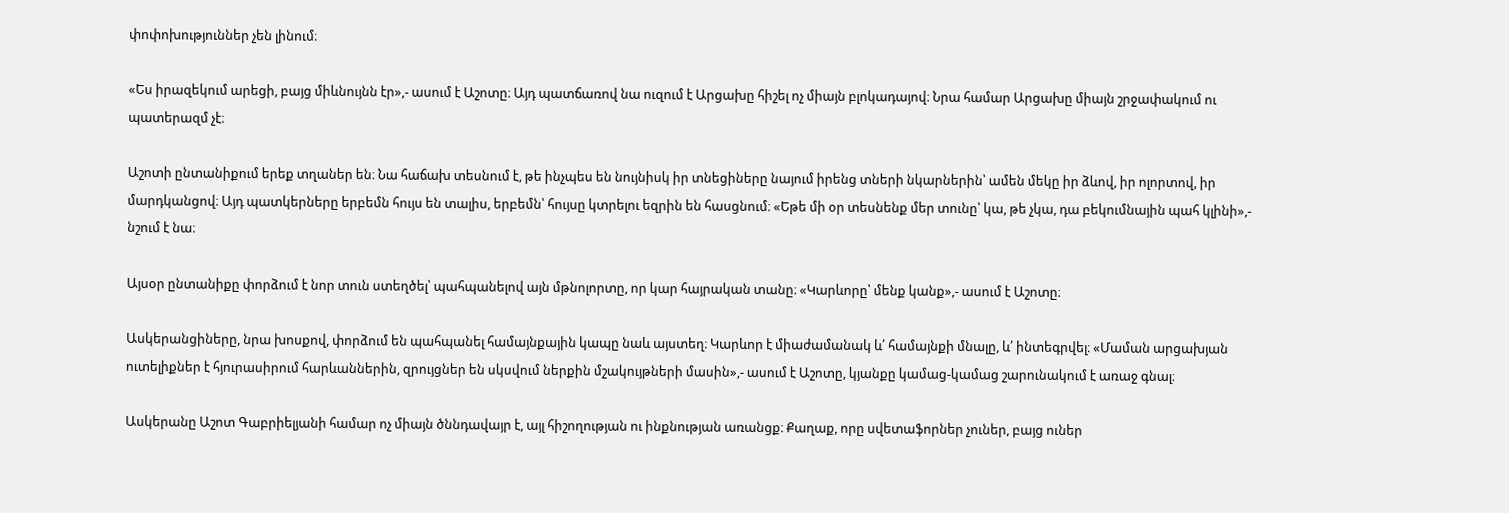փոփոխություններ չեն լինում։

«Ես իրազեկում արեցի, բայց միևնույնն էր»,- ասում է Աշոտը։ Այդ պատճառով նա ուզում է Արցախը հիշել ոչ միայն բլոկադայով։ Նրա համար Արցախը միայն շրջափակում ու պատերազմ չէ։

Աշոտի ընտանիքում երեք տղաներ են։ Նա հաճախ տեսնում է, թե ինչպես են նույնիսկ իր տնեցիները նայում իրենց տների նկարներին՝ ամեն մեկը իր ձևով, իր ոլորտով, իր մարդկանցով։ Այդ պատկերները երբեմն հույս են տալիս, երբեմն՝ հույսը կտրելու եզրին են հասցնում։ «Եթե մի օր տեսնենք մեր տունը՝ կա, թե չկա, դա բեկումնային պահ կլինի»,- նշում է նա։

Այսօր ընտանիքը փորձում է նոր տուն ստեղծել՝ պահպանելով այն մթնոլորտը, որ կար հայրական տանը։ «Կարևորը՝ մենք կանք»,- ասում է Աշոտը։

Ասկերանցիները, նրա խոսքով, փորձում են պահպանել համայնքային կապը նաև այստեղ։ Կարևոր է միաժամանակ և՛ համայնքի մնալը, և՛ ինտեգրվել։ «Մաման արցախյան ուտելիքներ է հյուրասիրում հարևաններին, զրույցներ են սկսվում ներքին մշակույթների մասին»,- ասում է Աշոտը, կյանքը կամաց-կամաց շարունակում է առաջ գնալ։

Ասկերանը Աշոտ Գաբրիելյանի համար ոչ միայն ծննդավայր է, այլ հիշողության ու ինքնության առանցք։ Քաղաք, որը սվետաֆորներ չուներ, բայց ուներ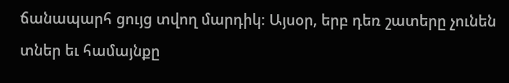ճանապարհ ցույց տվող մարդիկ։ Այսօր, երբ դեռ շատերը չունեն տներ եւ համայնքը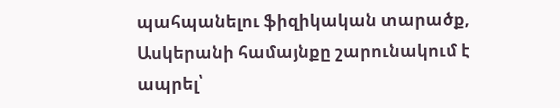պահպանելու ֆիզիկական տարածք, Ասկերանի համայնքը շարունակում է ապրել՝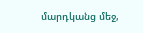մարդկանց մեջ,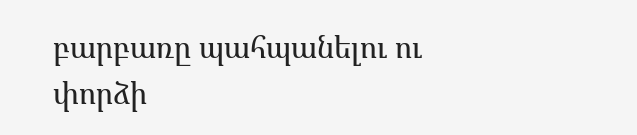բարբառը պահպանելու ու փորձի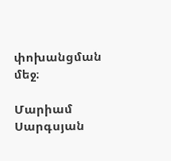փոխանցման մեջ։

Մարիամ Սարգսյան